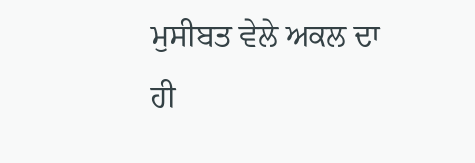ਮੁਸੀਬਤ ਵੇਲੇ ਅਕਲ ਦਾ ਹੀ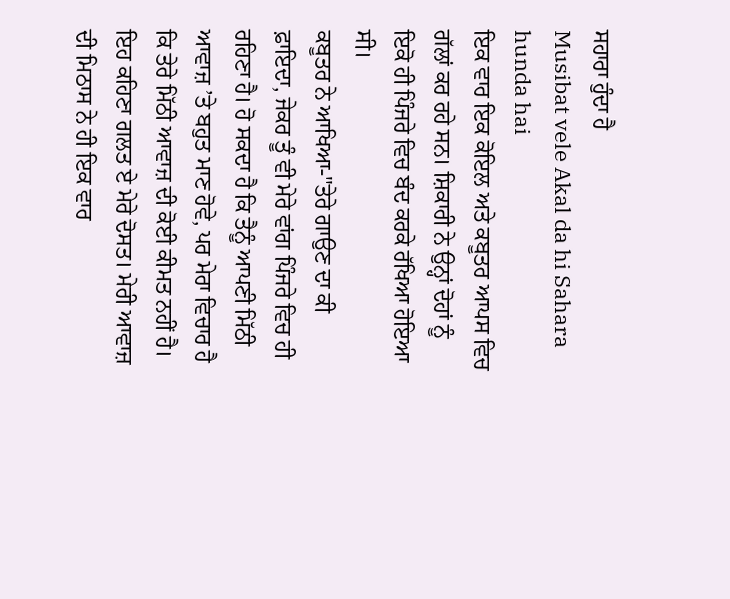ਸਹਾਰਾ ਹੁੰਦਾ ਹੈ
Musibat vele Akal da hi Sahara hunda hai
ਇਕ ਵਾਰ ਇਕ ਕੋਇਲ ਅਤੇ ਕਬੂਤਰ ਆਪਸ ਵਿਚ ਗੱਲਾਂ ਕਰ ਰਹੇ ਸਨ। ਸ਼ਿਕਾਰੀ ਨੇ ਉਨ੍ਹਾਂ ਦੋਹਾਂ ਨੂੰ ਇਕੋ ਹੀ ਪਿੰਜਰੇ ਵਿਚ ਬੰਦ ਕਰਕੇ ਰੱਖਿਆ ਹੋਇਆ ਸੀ।
ਕਬੂਤਰ ਨੇ ਆਖਿਆ-"ਤੇਰੇ ਗਾਉਣ ਦਾ ਕੀ ਫ਼ਾਇਦਾ, ਜੇਕਰ ਤੂੰ ਵੀ ਮੇਰੇ ਵਾਂਗ ਪਿੰਜਰੇ ਵਿਚ ਹੀ ਰਹਿਣਾ ਹੈ। ਹੋ ਸਕਦਾ ਹੈ ਕਿ ਤੈਨੂੰ ਆਪਣੀ ਮਿੱਠੀ ਆਵਾਜ਼ ’ਤੇ ਬਹੁਤ ਮਾਣ ਹੋਵੇ, ਪਰ ਮੇਰਾ ਵਿਚਾਰ ਹੈ ਕਿ ਤੇਰੇ ਮਿੱਠੀ ਆਵਾਜ਼ ਦੀ ਕੋਈ ਕੀਮਤ ਨਹੀਂ ਹੈ।
ਇਹ ਕਹਿਣਾ ਗਲਤ ਏ ਮੇਰੇ ਦੋਸਤ। ਮੇਰੀ ਆਵਾਜ਼ ਦੀ ਮਿਠਾਸ ਨੇ ਹੀ ਇਕ ਵਾਰ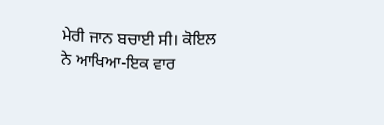ਮੇਰੀ ਜਾਨ ਬਚਾਈ ਸੀ। ਕੋਇਲ ਨੇ ਆਖਿਆ-ਇਕ ਵਾਰ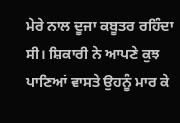ਮੇਰੇ ਨਾਲ ਦੂਜਾ ਕਬੂਤਰ ਰਹਿੰਦਾ ਸੀ। ਸ਼ਿਕਾਰੀ ਨੇ ਆਪਣੇ ਕੁਝ ਪਾਣਿਆਂ ਵਾਸਤੇ ਉਹਨੂੰ ਮਾਰ ਕੇ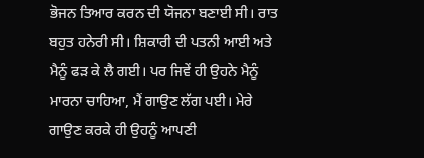ਭੋਜਨ ਤਿਆਰ ਕਰਨ ਦੀ ਯੋਜਨਾ ਬਣਾਈ ਸੀ। ਰਾਤ ਬਹੁਤ ਹਨੇਰੀ ਸੀ। ਸ਼ਿਕਾਰੀ ਦੀ ਪਤਨੀ ਆਈ ਅਤੇ ਮੈਨੂੰ ਫੜ ਕੇ ਲੈ ਗਈ। ਪਰ ਜਿਵੇਂ ਹੀ ਉਹਨੇ ਮੈਨੂੰ ਮਾਰਨਾ ਚਾਹਿਆ, ਮੈਂ ਗਾਉਣ ਲੱਗ ਪਈ। ਮੇਰੇ ਗਾਉਣ ਕਰਕੇ ਹੀ ਉਹਨੂੰ ਆਪਣੀ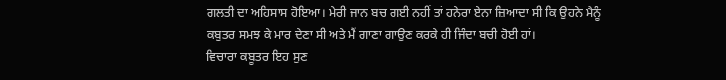ਗਲਤੀ ਦਾ ਅਹਿਸਾਸ ਹੋਇਆ। ਮੇਰੀ ਜਾਨ ਬਚ ਗਈ ਨਹੀਂ ਤਾਂ ਹਨੇਰਾ ਏਨਾ ਜ਼ਿਆਦਾ ਸੀ ਕਿ ਉਹਨੇ ਮੈਨੂੰ ਕਬੁਤਰ ਸਮਝ ਕੇ ਮਾਰ ਦੇਣਾ ਸੀ ਅਤੇ ਮੈਂ ਗਾਣਾ ਗਾਉਣ ਕਰਕੇ ਹੀ ਜਿੰਦਾ ਬਚੀ ਹੋਈ ਹਾਂ।
ਵਿਚਾਰਾ ਕਬੂਤਰ ਇਹ ਸੁਣ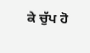ਕੇ ਚੁੱਪ ਹੋ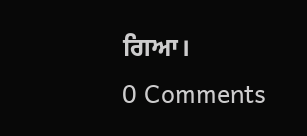ਗਿਆ।
0 Comments